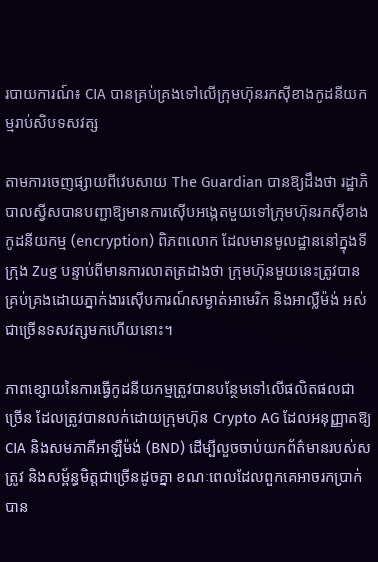របាយការណ៍៖ CIA បានគ្រប់គ្រងទៅលើក្រុមហ៊ុនរកស៊ីខាងកូដនីយកម្មរាប់សិបទសវត្ស

តាមការចេញផ្សាយពីវេបសាយ The Guardian បានឱ្យដឹងថា រដ្ឋាភិបាលស្វីសបានបញ្ជាឱ្យមានការស៊ើបអង្កេតមួយទៅក្រុមហ៊ុនរកស៊ីខាងកូដនីយកម្ម (encryption) ពិភពលោក ដែលមានមូលដ្ឋាននៅក្នុងទីក្រុង Zug បន្ទាប់ពីមានការលាតត្រដាងថា ក្រុមហ៊ុនមួយនេះត្រូវបានគ្រប់គ្រងដោយភ្នាក់ងារស៊ើបការណ៍សម្ងាត់អាមេរិក និងអាល្លឺម៉ង់ អស់ជាច្រើនទសវត្សមកហើយនោះ។

ភាពខ្សោយនៃការធ្វើកូដនីយកម្មត្រូវបានបន្ថែមទៅលើផលិតផលជាច្រើន ដែលត្រូវបានលក់ដោយក្រុមហ៊ុន Crypto AG ដែលអនុញ្ញាតឱ្យ CIA និងសមភាគីអាឡឺម៉ង់ (BND) ដើម្បីលួចចាប់យកព័ត៌មានរបស់សត្រូវ និងសម្ព័ន្ធមិត្តជាច្រើនដូចគ្នា ខណៈពេលដែលពួកគេអាចរកប្រាក់បាន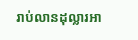រាប់លានដុល្លារអា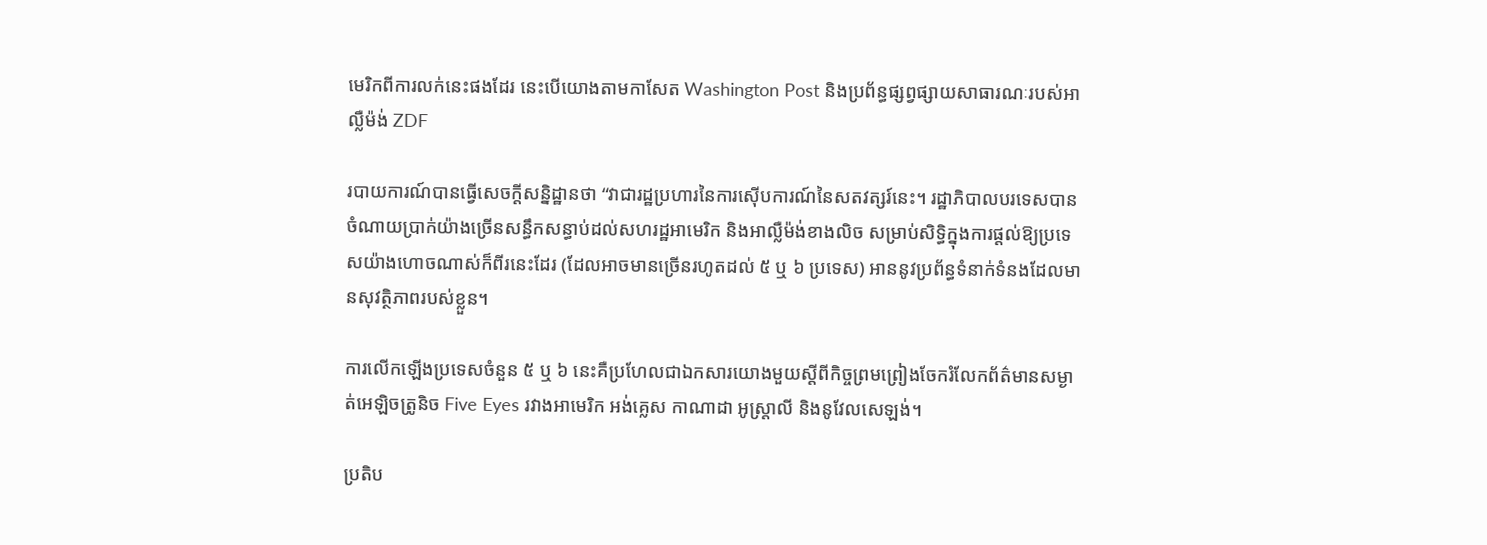មេរិកពីការលក់នេះផងដែរ នេះបើយោងតាមកាសែត Washington Post និងប្រព័ន្ធផ្សព្វផ្សាយសាធារណៈរបស់អាល្លឺម៉ង់ ZDF

របាយការណ៍បានធ្វើសេចក្តីសន្និដ្ឋានថា “វាជារដ្ឋប្រហារនៃការស៊ើបការណ៍នៃសតវត្សរ៍នេះ។ រដ្ឋាភិបាលបរទេសបានចំណាយប្រាក់យ៉ាងច្រើនសន្ធឹកសន្ធាប់ដល់សហរដ្ឋអាមេរិក និងអាល្លឺម៉ង់ខាងលិច សម្រាប់សិទ្ធិក្នុងការផ្តល់ឱ្យប្រទេសយ៉ាងហោចណាស់ក៏ពីរនេះដែរ (ដែលអាចមានច្រើនរហូតដល់ ៥ ឬ ៦ ប្រទេស) អាននូវប្រព័ន្ធទំនាក់ទំនងដែលមានសុវត្ថិភាពរបស់ខ្លួន។

ការលើកឡើងប្រទេសចំនួន ៥ ឬ ៦ នេះគឺប្រហែលជាឯកសារយោងមួយស្តីពីកិច្ចព្រមព្រៀងចែករំលែកព័ត៌មានសម្ងាត់អេឡិចត្រូនិច Five Eyes រវាងអាមេរិក អង់គ្លេស កាណាដា អូស្រ្តាលី និងនូវែលសេឡង់។

ប្រតិប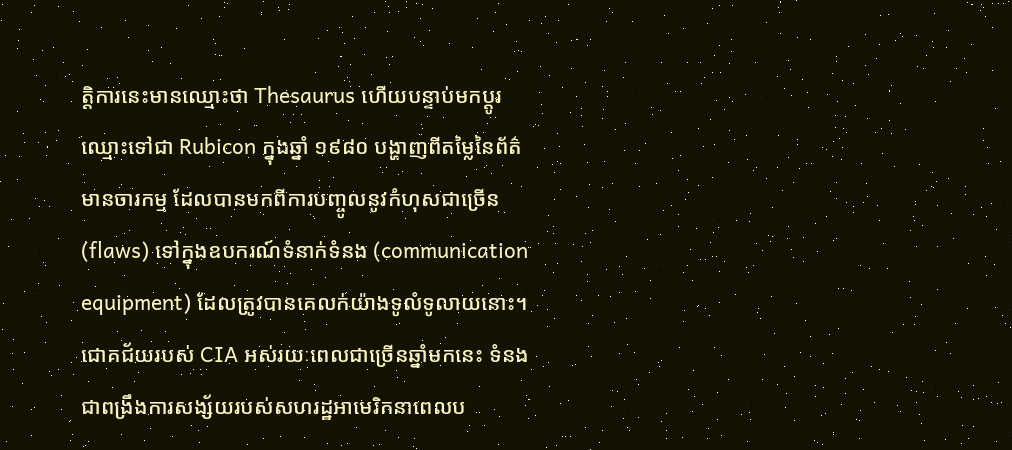ត្ដិការនេះមានឈ្មោះថា Thesaurus ហើយបន្ទាប់មកប្តូរឈ្មោះទៅជា Rubicon ក្នុងឆ្នាំ ១៩៨០ បង្ហាញពីតម្លៃនៃព័ត៌មានចារកម្ម ដែលបានមកពីការបញ្ចូលនូវកំហុសជាច្រើន (flaws) ទៅក្នុងឧបករណ៍ទំនាក់ទំនង (communication equipment) ដែលត្រូវបានគេលក់យ៉ាងទូលំទូលាយនោះ។ ជោគជ័យរបស់ CIA អស់រយៈពេលជាច្រើនឆ្នាំមកនេះ ទំនងជាពង្រឹងការសង្ស័យរបស់សហរដ្ឋអាមេរិកនាពេលប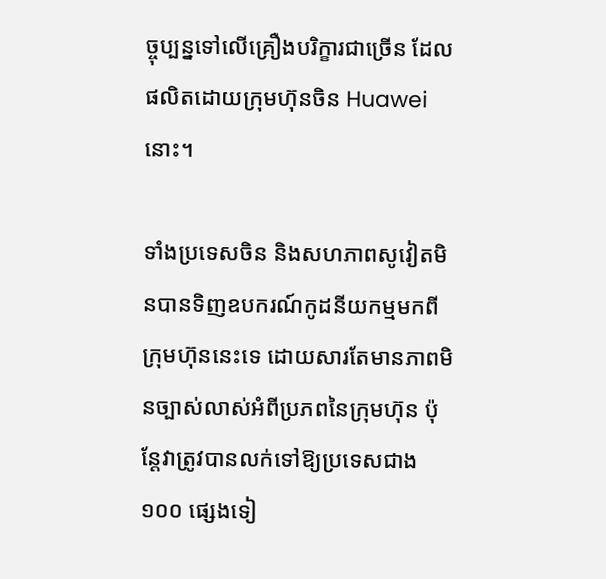ច្ចុប្បន្នទៅលើគ្រឿងបរិក្ខារជាច្រើន ដែលផលិតដោយក្រុមហ៊ុនចិន Huawei នោះ។

ទាំងប្រទេសចិន និងសហភាពសូវៀតមិនបានទិញឧបករណ៍កូដនីយកម្មមកពីក្រុមហ៊ុននេះទេ ដោយសារតែមានភាពមិនច្បាស់លាស់អំពីប្រភពនៃក្រុមហ៊ុន ប៉ុន្តែវាត្រូវបានលក់ទៅឱ្យប្រទេសជាង ១០០ ផ្សេងទៀ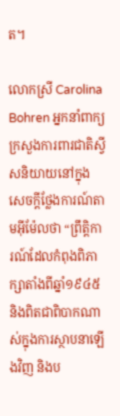ត។

លោកស្រី Carolina Bohren អ្នកនាំពាក្យក្រសួងការពារជាតិស្វីសនិយាយនៅក្នុងសេចក្តីថ្លែងការណ៍តាមអុីម៉ែលថា “ព្រឹត្តិការណ៍ដែលកំពុងពិភាក្សាតាំងពីឆ្នាំ១៩៤៥ និងពិតជាពិបាកណាស់ក្នុងការស្ថាបនាឡើងវិញ និងប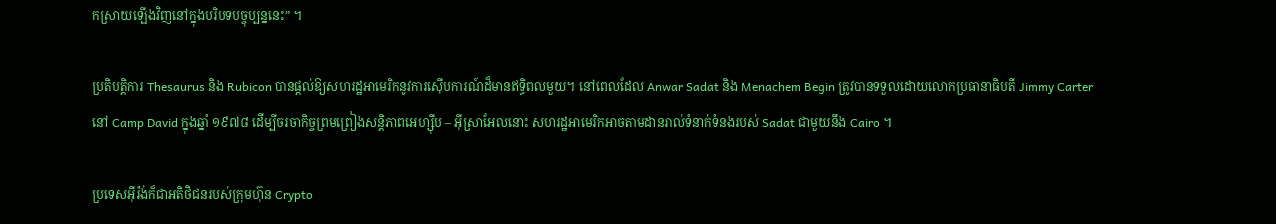កស្រាយឡើងវិញនៅក្នុងបរិបទបច្ចុប្បន្ននេះ” ។

ប្រតិបត្តិការ Thesaurus និង Rubicon បានផ្តល់ឱ្យសហរដ្ឋអាមេរិកនូវការស៊ើបការណ៍ដ៏មានឥទ្ធិពលមួយ។ នៅពេលដែល Anwar Sadat និង Menachem Begin ត្រូវបានទទួលដោយលោកប្រធានាធិបតី Jimmy Carter នៅ Camp David ក្នុងឆ្នាំ ១៩៧៨ ដើម្បីចរចាកិច្ចព្រមព្រៀងសន្តិភាពអេហ្ស៊ីប – អ៊ីស្រាអែលនោះ សហរដ្ឋអាមេរិកអាចតាមដានរាល់ទំនាក់ទំនងរបស់ Sadat ជាមួយនឹង Cairo ។

ប្រទេសអ៊ីរ៉ង់ក៏ជាអតិថិជនរបស់ក្រុមហ៊ុន Crypto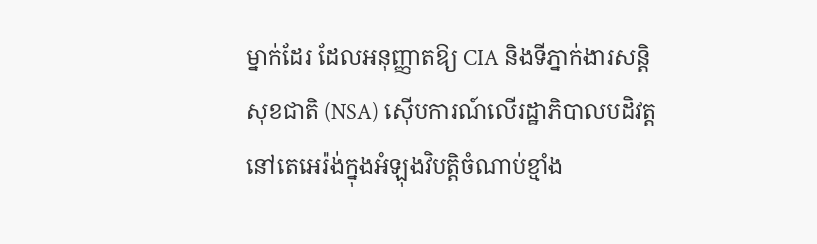ម្នាក់ដែរ ដែលអនុញ្ញាតឱ្យ CIA និងទីភ្នាក់ងារសន្តិសុខជាតិ (NSA) ស៊ើបការណ៍លើរដ្ឋាភិបាលបដិវត្តនៅតេអេរ៉ង់ក្នុងអំឡុងវិបត្តិចំណាប់ខ្មាំង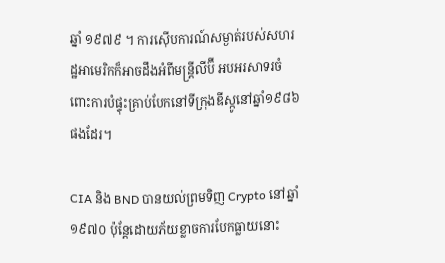ឆ្នាំ ១៩៧៩ ។ ការស៊ើបការណ៍សម្ងាត់របស់សហរដ្ឋអាមេរិកក៏អាចដឹងអំពីមន្រ្តីលីប៊ី អបអរសាទរចំពោះការបំផ្ទុះគ្រាប់បែកនៅទីក្រុងឌីស្កូនៅឆ្នាំ១៩៨៦ ផងដែរ។

CIA និង BND បានយល់ព្រមទិញ Crypto នៅឆ្នាំ ១៩៧០ ប៉ុន្តែដោយភ័យខ្លាចការបែកធ្លាយនោះ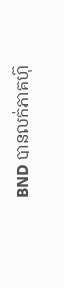BND បានលក់ភាគហ៊ុ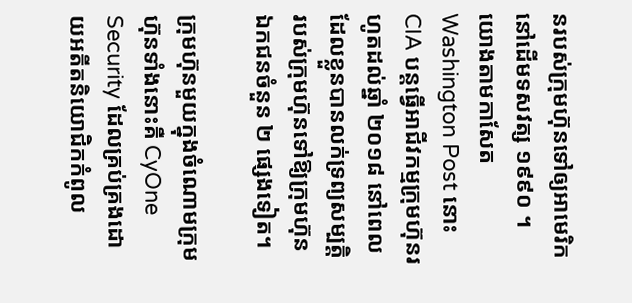នរបស់ក្រុមហ៊ុនទៅឲ្យអាមេរិកនៅដើមទសវត្ស ១៩៩០ ។ យោងតាមកាសែត Washington Post នោះ CIA បន្តធ្វើអាជីវកម្មក្រុមហ៊ុនរហូតដល់ឆ្នាំ ២០១៨ នៅពេលដែលខ្លួនបានលក់ទ្រព្យសម្បត្តិរបស់ក្រុមហ៊ុនទៅឱ្យក្រុមហ៊ុនឯកជនចំនួន ២ ផ្សេងទៀត។

ក្រុមហ៊ុនមួយក្នុងចំណោមក្រុមហ៊ុនទាំងនោះគឺ CyOne Security ដែលគ្រប់គ្រងដោយអតីតនិយោជិកកំពូល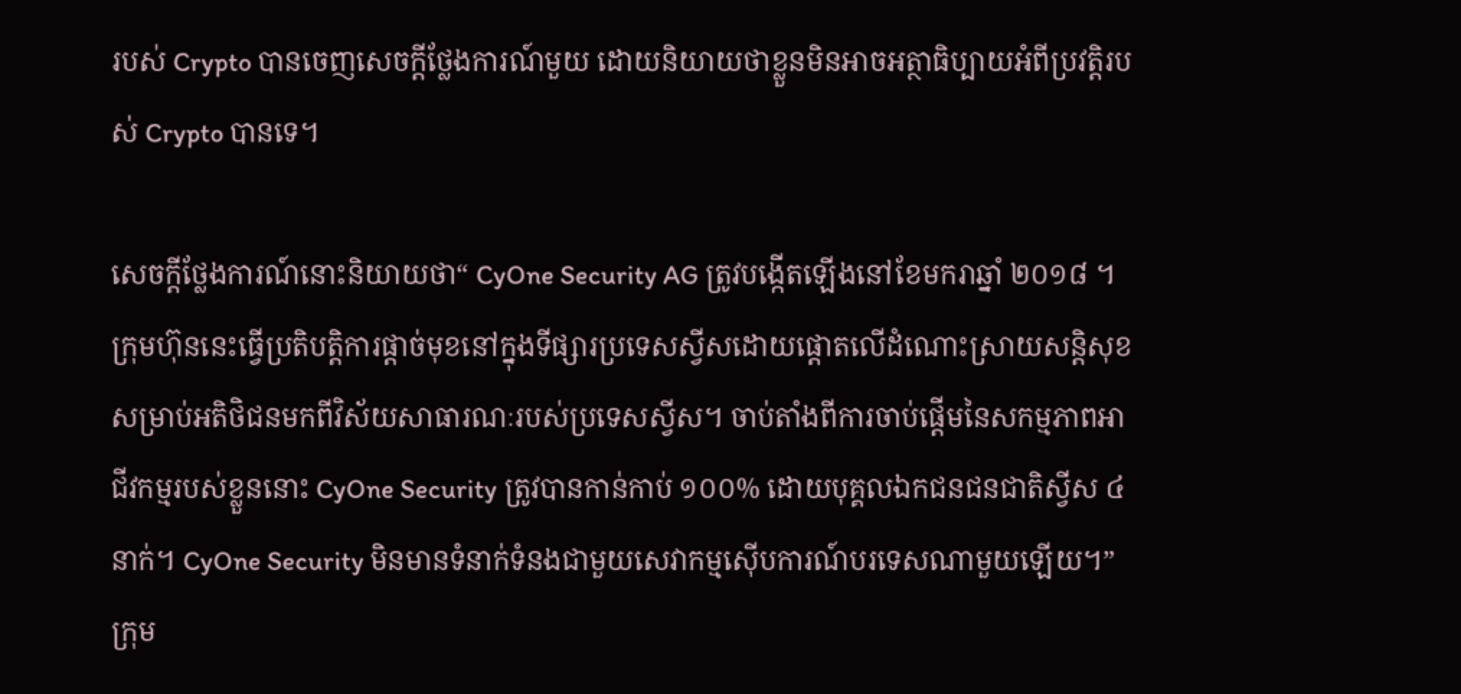របស់ Crypto បានចេញសេចក្តីថ្លែងការណ៍មួយ ដោយនិយាយថាខ្លួនមិនអាចអត្ថាធិប្បាយអំពីប្រវត្តិរបស់ Crypto បានទេ។

សេចក្តីថ្លែងការណ៍នោះនិយាយថា“ CyOne Security AG ត្រូវបង្កើតឡើងនៅខែមករាឆ្នាំ ២០១៨ ។ ក្រុមហ៊ុននេះធ្វើប្រតិបត្តិការផ្តាច់មុខនៅក្នុងទីផ្សារប្រទេសស្វីសដោយផ្តោតលើដំណោះស្រាយសន្តិសុខសម្រាប់អតិថិជនមកពីវិស័យសាធារណៈរបស់ប្រទេសស្វីស។ ចាប់តាំងពីការចាប់ផ្តើមនៃសកម្មភាពអាជីវកម្មរបស់ខ្លួននោះ CyOne Security ត្រូវបានកាន់កាប់ ១០០% ដោយបុគ្គលឯកជនជនជាតិស្វីស ៤ នាក់។ CyOne Security មិនមានទំនាក់ទំនងជាមួយសេវាកម្មស៊ើបការណ៍បរទេសណាមួយឡើយ។” ក្រុម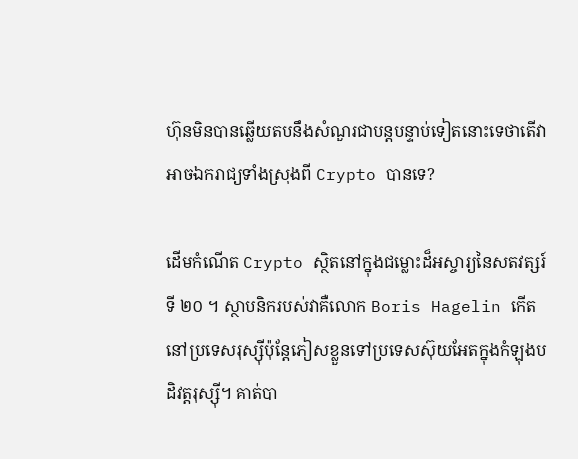ហ៊ុនមិនបានឆ្លើយតបនឹងសំណួរជាបន្តបន្ទាប់ទៀតនោះទេថាតើវាអាចឯករាជ្យទាំងស្រុងពី Crypto បានទេ?

ដើមកំណើត Crypto ស្ថិតនៅក្នុងជម្លោះដ៏អស្ចារ្យនៃសតវត្សរ៍ទី ២០ ។ ស្ថាបនិករបស់វាគឺលោក Boris Hagelin កើតនៅប្រទេសរុស្ស៊ីប៉ុន្តែភៀសខ្លួនទៅប្រទេសស៊ុយអែតក្នុងកំឡុងបដិវត្តរុស្ស៊ី។ គាត់បា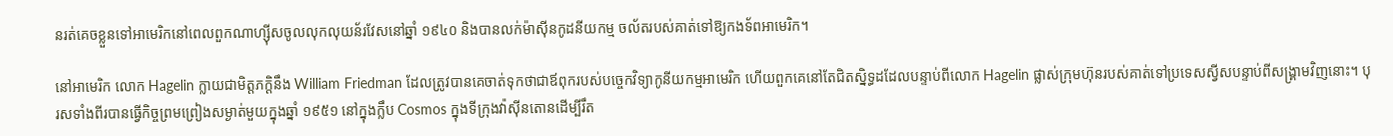នរត់គេចខ្លួនទៅអាមេរិកនៅពេលពួកណាហ្ស៊ីសចូលលុកលុយន័រវែសនៅឆ្នាំ ១៩៤០ និងបានលក់ម៉ាស៊ីនកូដនីយកម្ម ចល័តរបស់គាត់ទៅឱ្យកងទ័ពអាមេរិក។

នៅអាមេរិក លោក Hagelin ក្លាយជាមិត្ដភក្ដិនឹង William Friedman ដែលត្រូវបានគេចាត់ទុកថាជាឪពុករបស់បច្ចេកវិទ្យាកូនីយកម្មអាមេរិក ហើយពួកគេនៅតែជិតស្និទ្ធដដែលបន្ទាប់ពីលោក Hagelin ផ្លាស់ក្រុមហ៊ុនរបស់គាត់ទៅប្រទេសស្វីសបន្ទាប់ពីសង្គ្រាមវិញនោះ។ បុរសទាំងពីរបានធ្វើកិច្ចព្រមព្រៀងសម្ងាត់មួយក្នុងឆ្នាំ ១៩៥១ នៅក្នុងក្លឹប Cosmos ក្នុងទីក្រុងវ៉ាស៊ីនតោនដើម្បីរឹត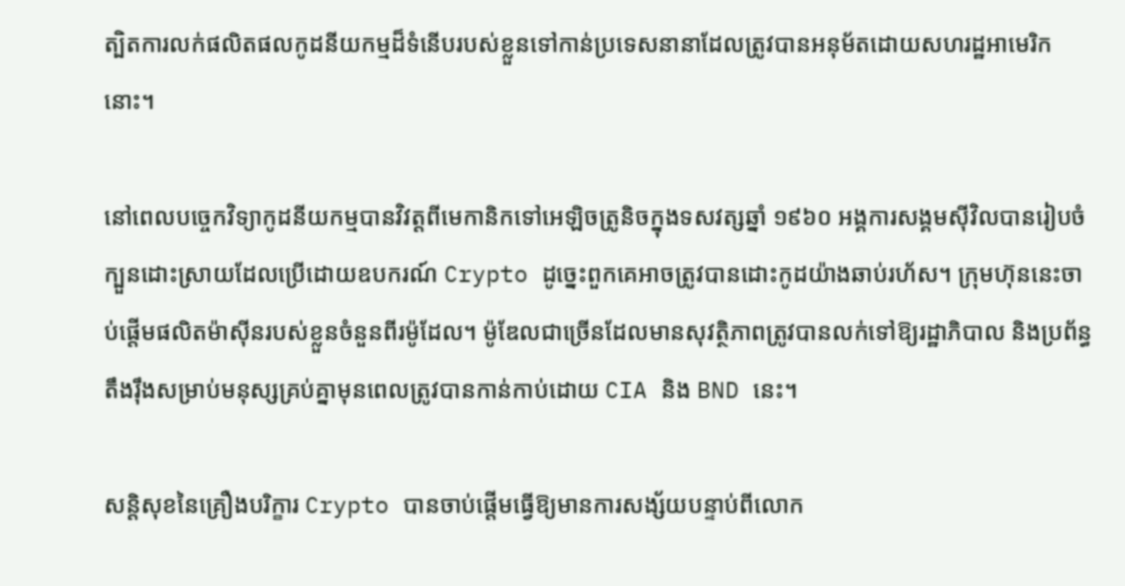ត្បិតការលក់ផលិតផលកូដនីយកម្មដ៏ទំនើបរបស់ខ្លួនទៅកាន់ប្រទេសនានាដែលត្រូវបានអនុម័តដោយសហរដ្ឋអាមេរិកនោះ។

នៅពេលបច្ចេកវិទ្យាកូដនីយកម្មបានវិវត្តពីមេកានិកទៅអេឡិចត្រូនិចក្នុងទសវត្សឆ្នាំ ១៩៦០ អង្គការសង្គមស៊ីវិលបានរៀបចំក្បួនដោះស្រាយដែលប្រើដោយឧបករណ៍ Crypto ដូច្នេះពួកគេអាចត្រូវបានដោះកូដយ៉ាងឆាប់រហ័ស។ ក្រុមហ៊ុននេះចាប់ផ្តើមផលិតម៉ាស៊ីនរបស់ខ្លួនចំនួនពីរម៉ូដែល។ ម៉ូឌែលជាច្រើនដែលមានសុវត្ថិភាពត្រូវបានលក់ទៅឱ្យរដ្ឋាភិបាល និងប្រព័ន្ធតឹងរ៉ឹងសម្រាប់មនុស្សគ្រប់គ្នាមុនពេលត្រូវបានកាន់កាប់ដោយ CIA និង BND នេះ។

សន្តិសុខនៃគ្រឿងបរិក្ខារ Crypto បានចាប់ផ្តើមធ្វើឱ្យមានការសង្ស័យបន្ទាប់ពីលោក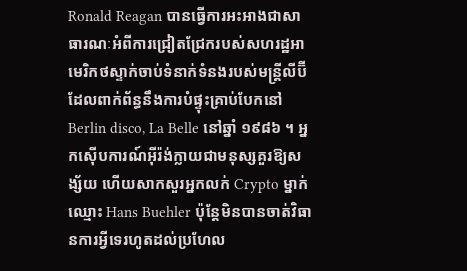Ronald Reagan បានធ្វើការអះអាងជាសាធារណៈអំពីការជ្រៀតជ្រែករបស់សហរដ្ឋអាមេរិកថស្ទាក់ចាប់ទំនាក់ទំនងរបស់មន្រ្តីលីប៊ីដែលពាក់ព័ន្ធនឹងការបំផ្ទុះគ្រាប់បែកនៅ Berlin disco, La Belle នៅឆ្នាំ ១៩៨៦ ។ អ្នកស៊ើបការណ៍អ៊ីរ៉ង់ក្លាយជាមនុស្សគួរឱ្យសង្ស័យ ហើយសាកសួរអ្នកលក់ Crypto ម្នាក់ឈ្មោះ Hans Buehler ប៉ុន្តែមិនបានចាត់វិធានការអ្វីទេរហូតដល់ប្រហែល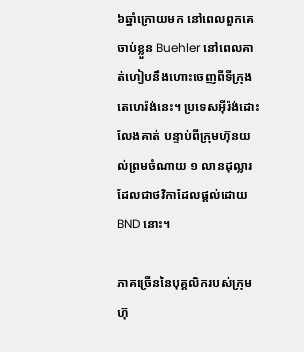៦ឆ្នាំក្រោយមក នៅពេលពួកគេចាប់ខ្លួន Buehler នៅពេលគាត់ហៀបនឹងហោះចេញពីទីក្រុងតេហេរ៉ង់នេះ។ ប្រទេសអ៊ីរ៉ង់ដោះលែងគាត់ បន្ទាប់ពីក្រុមហ៊ុនយល់ព្រមចំណាយ ១ លានដុល្លារដែលជាថវិកាដែលផ្តល់ដោយ BND នោះ។

ភាគច្រើននៃបុគ្គលិករបស់ក្រុមហ៊ុ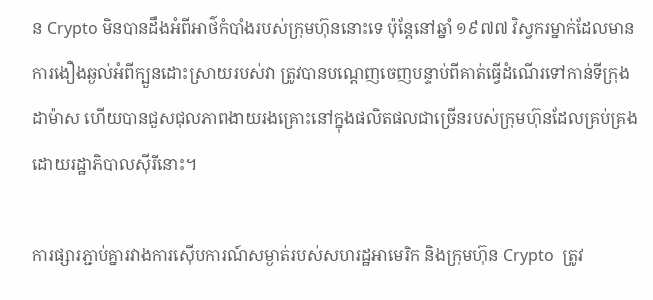ន Crypto មិនបានដឹងអំពីអាថ៌កំបាំងរបស់ក្រុមហ៊ុននោះទេ ប៉ុន្តែនៅឆ្នាំ ១៩៧៧ វិស្វករម្នាក់ដែលមានការងឿងឆ្ងល់អំពីក្បួនដោះស្រាយរបស់វា ត្រូវបានបណ្តេញចេញបន្ទាប់ពីគាត់ធ្វើដំណើរទៅកាន់ទីក្រុងដាម៉ាស ហើយបានជួសជុលភាពងាយរងគ្រោះនៅក្នុងផលិតផលជាច្រើនរបស់ក្រុមហ៊ុនដែលគ្រប់គ្រងដោយរដ្ឋាភិបាលស៊ីរីនោះ។

ការផ្សារភ្ជាប់គ្នារវាងការស៊ើបការណ៍សម្ងាត់របស់សហរដ្ឋអាមេរិក និងក្រុមហ៊ុន Crypto  ត្រូវ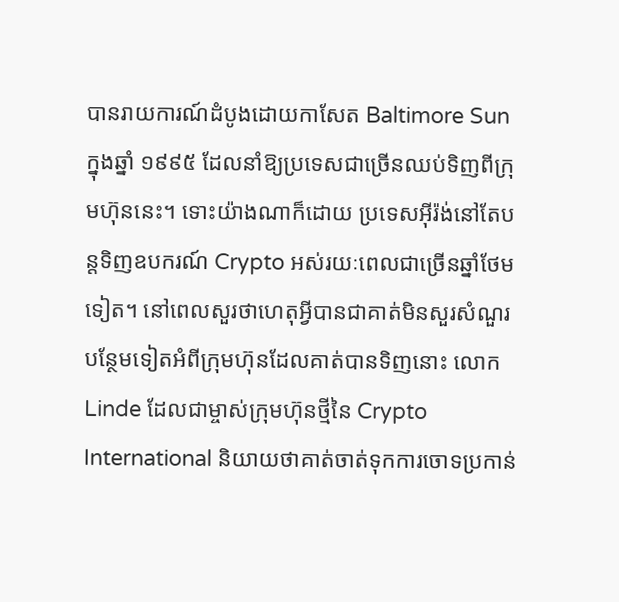បានរាយការណ៍ដំបូងដោយកាសែត Baltimore Sun ក្នុងឆ្នាំ ១៩៩៥ ដែលនាំឱ្យប្រទេសជាច្រើនឈប់ទិញពីក្រុមហ៊ុននេះ។ ទោះយ៉ាងណាក៏ដោយ ប្រទេសអ៊ីរ៉ង់នៅតែបន្តទិញឧបករណ៍ Crypto អស់រយៈពេលជាច្រើនឆ្នាំថែមទៀត។ នៅពេលសួរថាហេតុអ្វីបានជាគាត់មិនសួរសំណួរបន្ថែមទៀតអំពីក្រុមហ៊ុនដែលគាត់បានទិញនោះ លោក Linde ដែលជាម្ចាស់ក្រុមហ៊ុនថ្មីនៃ Crypto International និយាយថាគាត់ចាត់ទុកការចោទប្រកាន់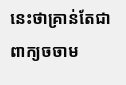នេះថាគ្រាន់តែជាពាក្យចចាម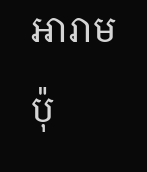អារាមប៉ុ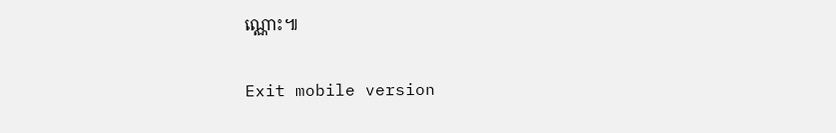ណ្ណោះ៕

Exit mobile version